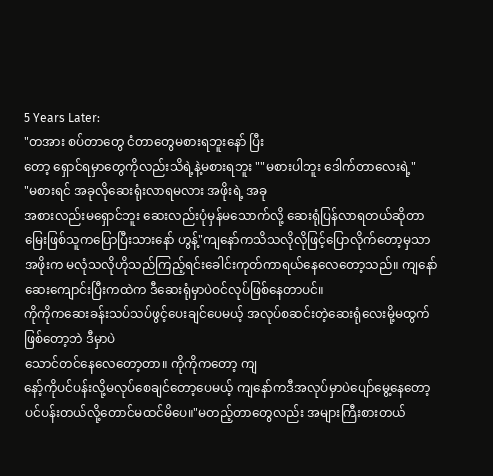5 Years Later:
"တအား စပ်တာတွေ ငံတာတွေမစားရဘူးနော် ပြီး
တော့ ရှောင်ရမှာတွေကိုလည်းသိရဲ့နဲ့မစားရဘူး ""မစားပါဘူး ဒေါက်တာလေးရဲ့"
"မစားရင် အခုလိုဆေးရုံးလာရမလား အဖိုးရဲ့ အခု
အစားလည်းမရှောင်ဘူး ဆေးလည်းပုံမှန်မသောက်လို့ ဆေးရုံပြန်လာရတယ်ဆိုတာ မြေးဖြစ်သူကပြောပြီးသားနော် ဟွန့်"ကျနော်ကသိသလိုလိုဖြင့်ပြောလိုက်တော့မှသာ အဖိုးက မလုံသလိုဟိုသည်ကြည့်ရင်းခေါင်းကုတ်ကာရယ်နေလေတော့သည်။ ကျနော်ဆေးကျောင်းပြီးကထဲက ဒီဆေးရုံမှာပဲဝင်လုပ်ဖြစ်နေတာပင်။
ကိုကိုကဆေးခန်းသပ်သပ်ဖွင့်ပေးချင်ပေမယ့် အလုပ်စဆင်းတဲ့ဆေးရုံလေးမို့မထွက်ဖြစ်တော့ဘဲ ဒီမှာပဲ
သောင်တင်နေလေတော့တာ။ ကိုကိုကတော့ ကျ
နော့်ကိုပင်ပန်းလို့မလုပ်စေချင်တော့ပေမယ့် ကျနော်ကဒီအလုပ်မှာပဲပျော်မွေ့နေတော့ပင်ပန်းတယ်လို့တောင်မထင်မိပေ။"မတည့်တာတွေလည်း အများကြီးစားတယ်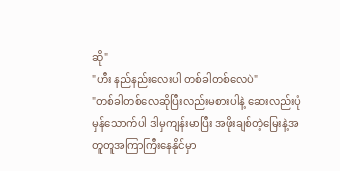ဆို"
"ဟီး နည်နည်းလေးပါ တစ်ခါတစ်လေပဲ"
"တစ်ခါတစ်လေဆိုပြီးလည်းမစားပါနဲ့ ဆေးလည်းပုံ
မှန်သောက်ပါ ဒါမှကျန်းမာပြီး အဖိုးချစ်တဲ့မြေးနဲ့အ
တူတူအကြာကြီးနေနိုင်မှာ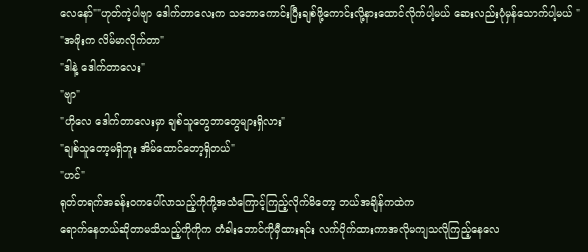လေနော်""ဟုတ်ကဲ့ပါဗျာ ဒေါက်တာလေးက သဘောကောင်းပြီးချစ်ဖို့ကောင်းလို့နားထောင်လိုက်ပါ့မယ် ဆေးလည်းပုံမှန်သောက်ပါ့မယ် "
"အဖိုးက လိမ်မာလိုက်တာ"
"ဒါနဲ့ ဒေါက်တာလေး"
"ဗျာ"
"ဟိုလေ ဒေါက်တာလေးမှာ ချစ်သူတွေဘာတွေများရှိလား"
"ချစ်သူတော့မရှိဘူး အိမ်ထောင်တော့ရှိတယ်"
"ဟင်"
ရုတ်တရက်အခန်းဝကပေါ်လာသည့်ကိုကို့အသံကြောင့်ကြည့်လိုက်မိတော့ ဘယ်အချိန်ကထဲက
ရောက်နေတယ်ဆိုတာမသိသည့်ကိုကိုက တံခါးဘောင်ကိုမှီထားရင်း လက်ပိုက်ထားကာအလိုမကျသလိုကြည့်နေလေ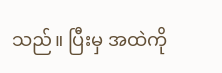သည်။ ပြီးမှ အထဲကို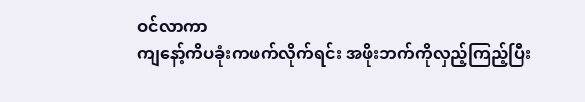ဝင်လာကာ
ကျနော့်ကိပခုံးကဖက်လိုက်ရင်း အဖိုးဘက်ကိုလှည့်ကြည့်ပြီး